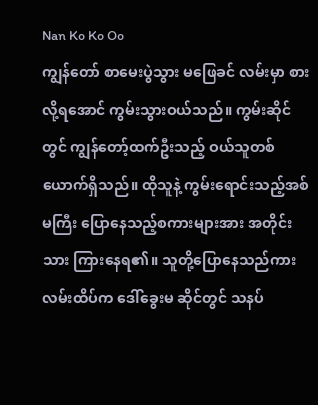Nan Ko Ko Oo
ကျွန်တော် စာမေးပွဲသွား မဖြေခင် လမ်းမှာ စားလို့ရအောင် ကွမ်းသွားဝယ်သည်။ ကွမ်းဆိုင်တွင် ကျွန်တော့်ထက်ဦးသည့် ဝယ်သူတစ်ယောက်ရှိသည်။ ထိုသူနဲ့ ကွမ်းရောင်းသည့်အစ်မကြီး ပြောနေသည့်စကားများအား အတိုင်းသား ကြားနေရ၏။ သူတို့ပြောနေသည်ကား လမ်းထိပ်က ဒေါ်ခွေးမ ဆိုင်တွင် သနပ်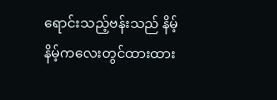ရောင်းသည့်ဗန်းသည် နိမ့်နိမ့်ကလေးတွင်ထားထား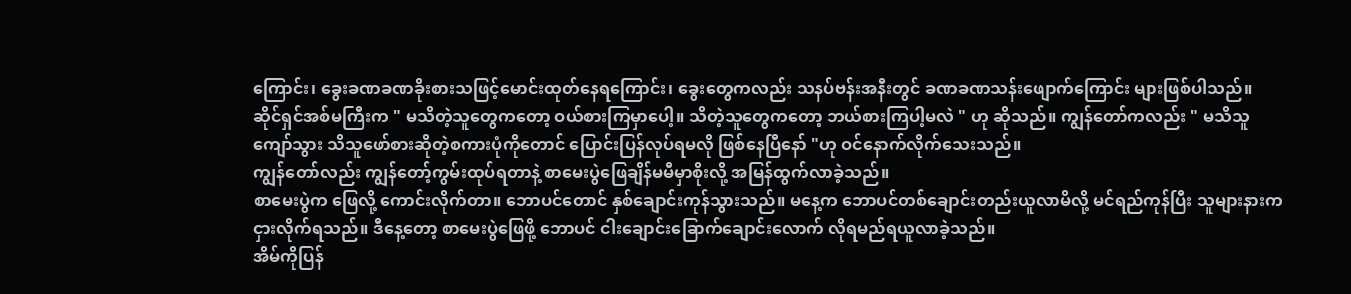ကြောင်း၊ ခွေးခဏခဏခိုးစားသဖြင့်မောင်းထုတ်နေရကြောင်း၊ ခွေးတွေကလည်း သနပ်ဗန်းအနီးတွင် ခဏခဏသန်းဖျောက်ကြောင်း များဖြစ်ပါသည်။ ဆိုင်ရှင်အစ်မကြီးက " မသိတဲ့သူတွေကတော့ ဝယ်စားကြမှာပေါ့။ သိတဲ့သူတွေကတော့ ဘယ်စားကြပါ့မလဲ " ဟု ဆိုသည်။ ကျွန်တော်ကလည်း " မသိသူကျော်သွား သိသူဖော်စားဆိုတဲ့စကားပုံကိုတောင် ပြောင်းပြန်လုပ်ရမလို ဖြစ်နေပြီနော် "ဟု ဝင်နောက်လိုက်သေးသည်။
ကျွန်တော်လည်း ကျွန်တော့်ကွမ်းထုပ်ရတာနဲ့ စာမေးပွဲဖြေချိန်မမီမှာစိုးလို့ အမြန်ထွက်လာခဲ့သည်။
စာမေးပွဲက ဖြေလို့ ကောင်းလိုက်တာ။ ဘောပင်တောင် နှစ်ချောင်းကုန်သွားသည်။ မနေ့က ဘောပင်တစ်ချောင်းတည်းယူလာမိလို့ မင်ရည်ကုန်ပြီး သူများနားက ငှားလိုက်ရသည်။ ဒီနေ့တော့ စာမေးပွဲဖြေဖို့ ဘောပင် ငါးချောင်းခြောက်ချောင်းလောက် လိုရမည်ရယူလာခဲ့သည်။
အိမ်ကိုပြန်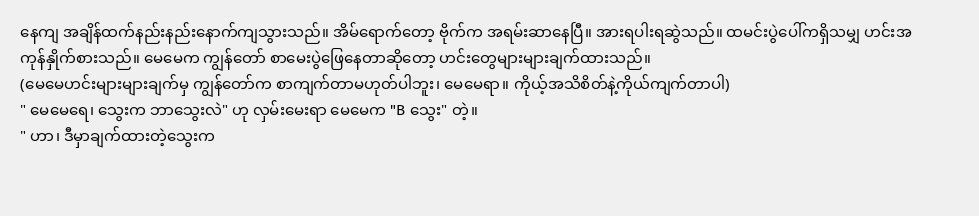နေကျ အချိန်ထက်နည်းနည်းနောက်ကျသွားသည်။ အိမ်ရောက်တော့ ဗိုက်က အရမ်းဆာနေပြီ။ အားရပါးရဆွဲသည်။ ထမင်းပွဲပေါ်ကရှိသမျှ ဟင်းအကုန်နှိုက်စားသည်။ မေမေက ကျွန်တော် စာမေးပွဲဖြေနေတာဆိုတော့ ဟင်းတွေများများချက်ထားသည်။
(မေမေဟင်းများများချက်မှ ကျွန်တော်က စာကျက်တာမဟုတ်ပါဘူး၊ မေမေရာ။ ကိုယ့်အသိစိတ်နဲ့ကိုယ်ကျက်တာပါ)
" မေမေရေ၊ သွေးက ဘာသွေးလဲ" ဟု လှမ်းမေးရာ မေမေက "B သွေး" တဲ့။
" ဟာ၊ ဒီမှာချက်ထားတဲ့သွေးက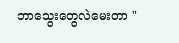ဘာသွေးတွေလဲမေးတာ "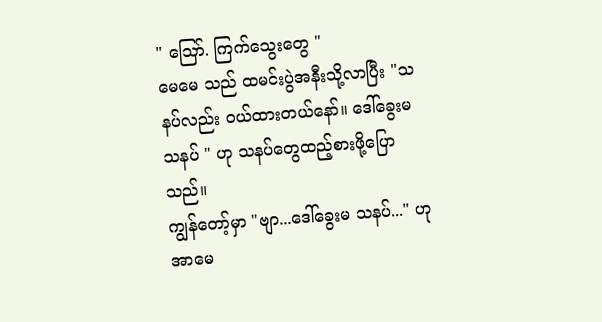" ဪ. ကြက်သွေးတွေ "
မေမေ သည် ထမင်းပွဲအနီးသို့လာပြီး "သနပ်လည်း ဝယ်ထားတယ်နော်။ ဒေါ်ခွေးမသနပ် " ဟု သနပ်တွေထည့်စားဖို့ပြောသည်။
ကျွန်တော့်မှာ "ဗျာ...ဒေါ်ခွေးမ သနပ်..." ဟု အာမေ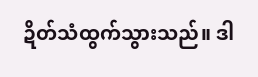ဍိတ်သံထွက်သွားသည်။ ဒါ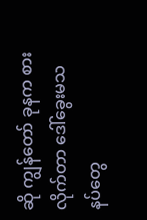ဆို ကျွန်တော် ခုနက စားလိုက်တာ ဒေါ်ခွေးမသနပ်တွေ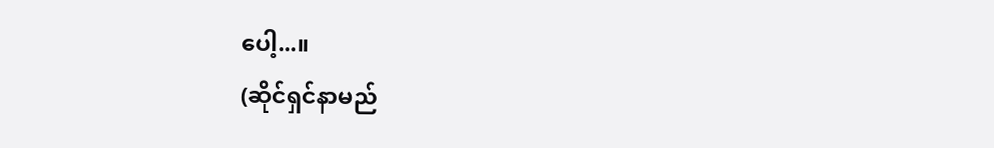ပေါ့...။
(ဆိုင်ရှင်နာမည်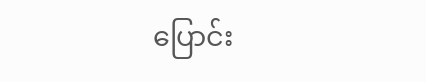ပြောင်း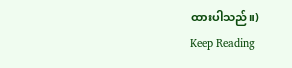ထားပါသည်။)
Keep Reading